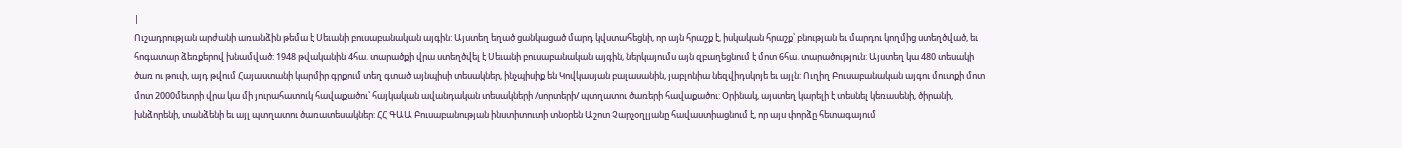|
Ուշադրության արժանի առանձին թեմա է Սեւանի բուսաբանական այգին: Այստեղ եղած ցանկացած մարդ կվստահեցնի, որ այն հրաշք է, իսկական հրաշք՝ բնության եւ մարդու կողմից ստեղծված, եւ հոգատար ձեռքերով խնամված: 1948 թվականին 4հա. տարածքի վրա ստեղծվել է Սեւանի բուսաբանական այգին, ներկայումս այն զբաղեցնում է մոտ 6հա. տարածություն: Այստեղ կա 480 տեսակի ծառ ու թուփ, այդ թվում Հայաստանի կարմիր գրքում տեղ գտած այնպիսի տեսակներ, ինչպիսիք են Կովկասյան բալասանին, յաբլոնիա նեզվիդսկոյե եւ այլն: Ուղիղ Բուսաբանական այգու մուտքի մոտ մոտ 2000մետրի վրա կա մի յուրահատուկ հավաքածու՝ հայկական ավանդական տեսակների /սորտերի/ պտղատու ծառերի հավաքածու: Օրինակ, այստեղ կարելի է տեսնել կեռասենի, ծիրանի, խնձորենի, տանձենի եւ այլ պտղատու ծառատեսակներ: ՀՀ ԳԱԱ Բուսաբանության ինստիտուտի տնօրեն Աշոտ Չարչօղլյանը հավաստիացնում է, որ այս փորձը հետագայում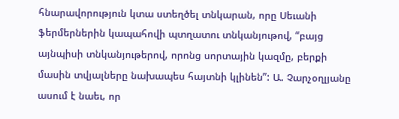հնարավորություն կտա ստեղծել տնկարան, որը Սեւանի ֆերմերներին կապահովի պտղատու տնկանյութով, “բայց այնպիսի տնկանյութերով, որոնց սորտային կազմը, բերքի մասին տվյալները նախապես հայտնի կլինեն”: Ա. Չարչօղլյանը ասում է նաեւ, որ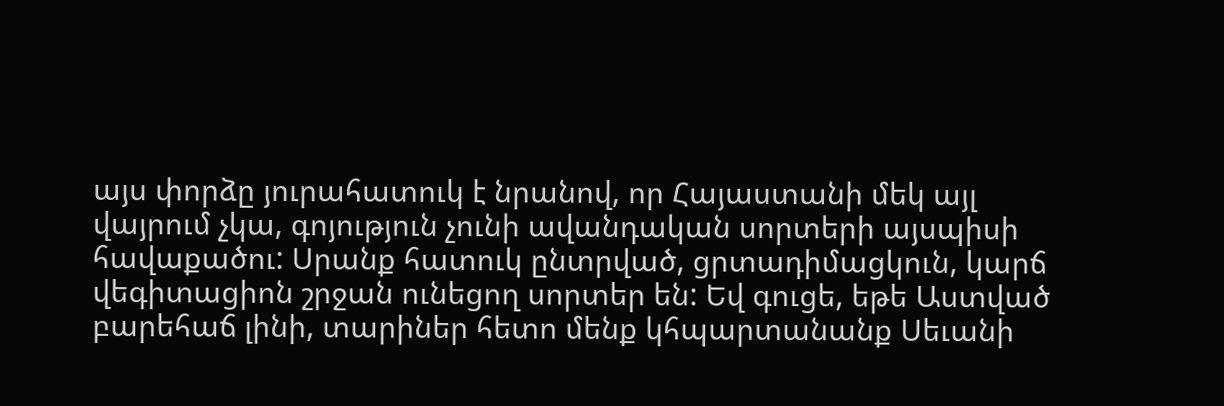այս փորձը յուրահատուկ է նրանով, որ Հայաստանի մեկ այլ վայրում չկա, գոյություն չունի ավանդական սորտերի այսպիսի հավաքածու: Սրանք հատուկ ընտրված, ցրտադիմացկուն, կարճ վեգիտացիոն շրջան ունեցող սորտեր են: Եվ գուցե, եթե Աստված բարեհաճ լինի, տարիներ հետո մենք կհպարտանանք Սեւանի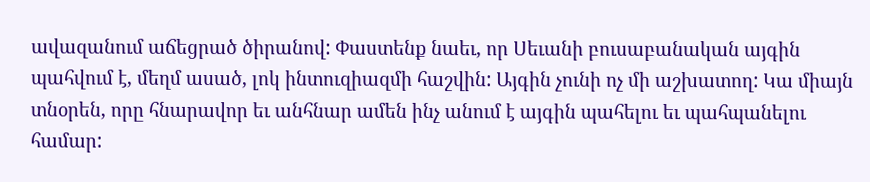ավազանում աճեցրած ծիրանով: Փաստենք նաեւ, որ Սեւանի բուսաբանական այգին պահվում է, մեղմ ասած, լոկ ինտուզիազմի հաշվին: Այգին չունի ոչ մի աշխատող: Կա միայն տնօրեն, որը հնարավոր եւ անհնար ամեն ինչ անում է այգին պահելու եւ պահպանելու համար: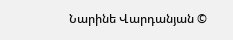Նարինե Վարդանյան ©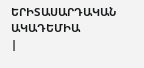ԵՐԻՏԱՍԱՐԴԱԿԱՆ ԱԿԱԴԵՄԻԱ
|